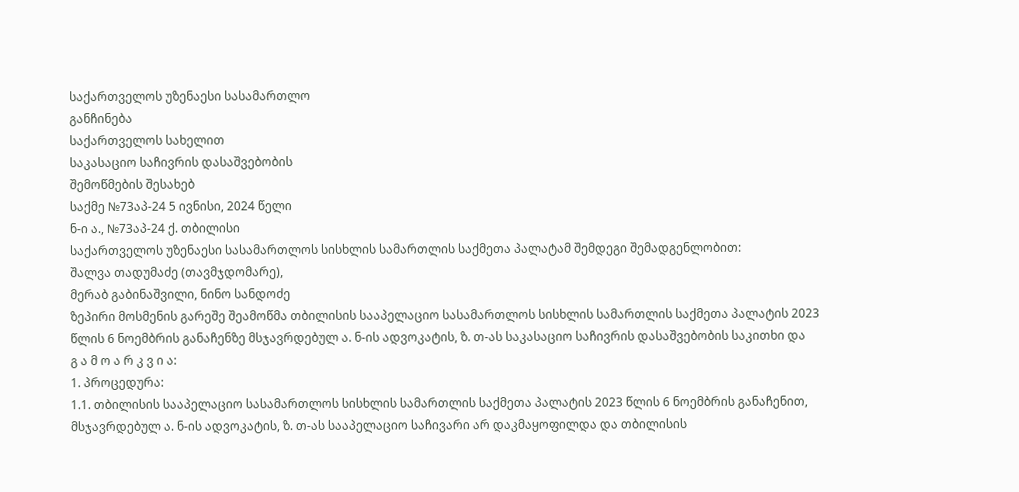საქართველოს უზენაესი სასამართლო
განჩინება
საქართველოს სახელით
საკასაციო საჩივრის დასაშვებობის
შემოწმების შესახებ
საქმე №73აპ-24 5 ივნისი, 2024 წელი
ნ-ი ა., №73აპ-24 ქ. თბილისი
საქართველოს უზენაესი სასამართლოს სისხლის სამართლის საქმეთა პალატამ შემდეგი შემადგენლობით:
შალვა თადუმაძე (თავმჯდომარე),
მერაბ გაბინაშვილი, ნინო სანდოძე
ზეპირი მოსმენის გარეშე შეამოწმა თბილისის სააპელაციო სასამართლოს სისხლის სამართლის საქმეთა პალატის 2023 წლის 6 ნოემბრის განაჩენზე მსჯავრდებულ ა. ნ-ის ადვოკატის, ზ. თ-ას საკასაციო საჩივრის დასაშვებობის საკითხი და
გ ა მ ო ა რ კ ვ ი ა:
1. პროცედურა:
1.1. თბილისის სააპელაციო სასამართლოს სისხლის სამართლის საქმეთა პალატის 2023 წლის 6 ნოემბრის განაჩენით, მსჯავრდებულ ა. ნ-ის ადვოკატის, ზ. თ-ას სააპელაციო საჩივარი არ დაკმაყოფილდა და თბილისის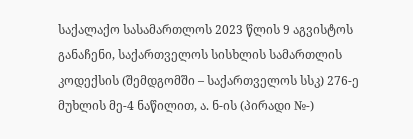საქალაქო სასამართლოს 2023 წლის 9 აგვისტოს განაჩენი, საქართველოს სისხლის სამართლის კოდექსის (შემდგომში – საქართველოს სსკ) 276-ე მუხლის მე-4 ნაწილით, ა. ნ-ის (პირადი №-)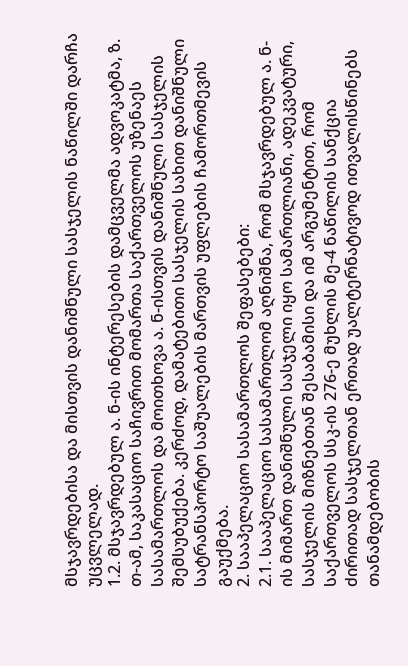მსჯავრდებისა და მისთვის დანიშნული სასჯელის ნაწილში დარჩა უცვლელად.
1.2. მსჯავრდებულ ა. ნ-ის ინტერესების დამცველმა ადვოკატმა, ზ. თ-ამ, საკასაციო საჩივრით მომართა საქართველოს უზენაეს სასამართლოს და მოითხოვა ა. ნ-ისთვის დანიშნული სასჯელის შემსუბუქება. კერძოდ, დამატებითი სასჯელის სახით დანიშნული სატრანსპორტო საშუალების მართვის უფლების ჩამორთმევის გაუქმება.
2. სააპელაციო სასამართლოს შეფასებები:
2.1. სააპელაციო სასამართლომ აღნიშნა, რომ მსჯავრდებულ ა. ნ-ის მიმართ დანიშნული სასჯელი იყო სამართლიანი, ადეკვატური, სასჯელის მიზნებთან შესაბამისი და იმ არგუმენტით, რომ საქართველოს სსკ-ის 276-ე მუხლის მე-4 ნაწილის სანქცია ძირითად სასჯელთან ერთად უალტერნატივოდ ითვალისწინებს თანამდებობის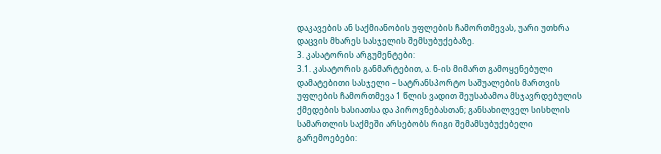დაკავების ან საქმიანობის უფლების ჩამორთმევას, უარი უთხრა დაცვის მხარეს სასჯელის შემსუბუქებაზე.
3. კასატორის არგუმენტები:
3.1. კასატორის განმარტებით, ა. ნ-ის მიმართ გამოყენებული დამატებითი სასჯელი – სატრანსპორტო საშუალების მართვის უფლების ჩამორთმევა 1 წლის ვადით შეუსაბამოა მსჯავრდებულის ქმედების ხასიათსა და პიროვნებასთან; განსახილველ სისხლის სამართლის საქმეში არსებობს რიგი შემამსუბუქებელი გარემოებები: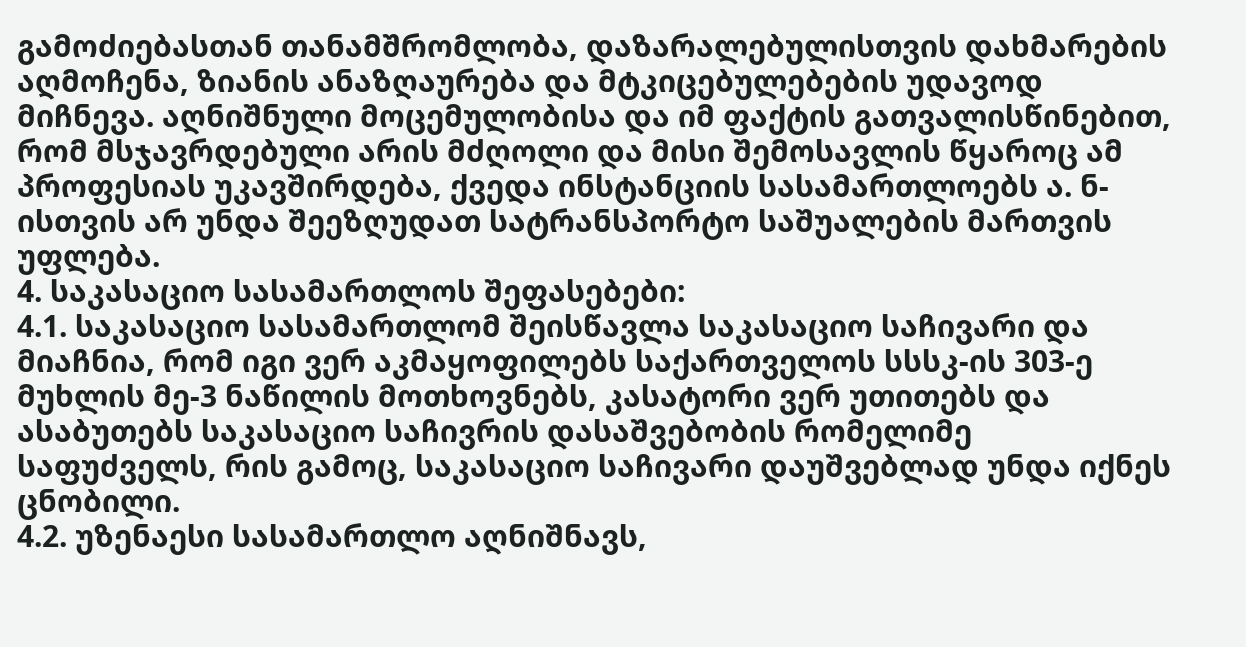გამოძიებასთან თანამშრომლობა, დაზარალებულისთვის დახმარების აღმოჩენა, ზიანის ანაზღაურება და მტკიცებულებების უდავოდ მიჩნევა. აღნიშნული მოცემულობისა და იმ ფაქტის გათვალისწინებით, რომ მსჯავრდებული არის მძღოლი და მისი შემოსავლის წყაროც ამ პროფესიას უკავშირდება, ქვედა ინსტანციის სასამართლოებს ა. ნ-ისთვის არ უნდა შეეზღუდათ სატრანსპორტო საშუალების მართვის უფლება.
4. საკასაციო სასამართლოს შეფასებები:
4.1. საკასაციო სასამართლომ შეისწავლა საკასაციო საჩივარი და მიაჩნია, რომ იგი ვერ აკმაყოფილებს საქართველოს სსსკ-ის 303-ე მუხლის მე-3 ნაწილის მოთხოვნებს, კასატორი ვერ უთითებს და ასაბუთებს საკასაციო საჩივრის დასაშვებობის რომელიმე საფუძველს, რის გამოც, საკასაციო საჩივარი დაუშვებლად უნდა იქნეს ცნობილი.
4.2. უზენაესი სასამართლო აღნიშნავს,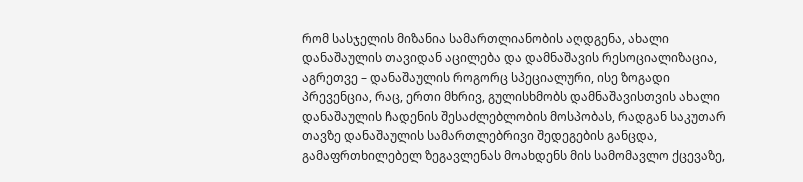რომ სასჯელის მიზანია სამართლიანობის აღდგენა, ახალი დანაშაულის თავიდან აცილება და დამნაშავის რესოციალიზაცია, აგრეთვე – დანაშაულის როგორც სპეციალური, ისე ზოგადი პრევენცია, რაც, ერთი მხრივ, გულისხმობს დამნაშავისთვის ახალი დანაშაულის ჩადენის შესაძლებლობის მოსპობას, რადგან საკუთარ თავზე დანაშაულის სამართლებრივი შედეგების განცდა, გამაფრთხილებელ ზეგავლენას მოახდენს მის სამომავლო ქცევაზე,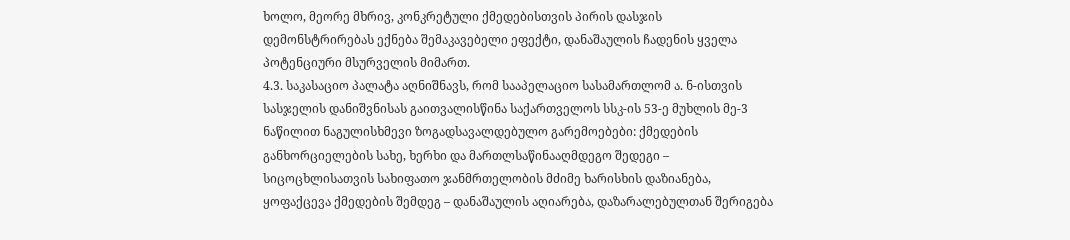ხოლო, მეორე მხრივ, კონკრეტული ქმედებისთვის პირის დასჯის დემონსტრირებას ექნება შემაკავებელი ეფექტი, დანაშაულის ჩადენის ყველა პოტენციური მსურველის მიმართ.
4.3. საკასაციო პალატა აღნიშნავს, რომ სააპელაციო სასამართლომ ა. ნ-ისთვის სასჯელის დანიშვნისას გაითვალისწინა საქართველოს სსკ-ის 53-ე მუხლის მე-3 ნაწილით ნაგულისხმევი ზოგადსავალდებულო გარემოებები: ქმედების განხორციელების სახე, ხერხი და მართლსაწინააღმდეგო შედეგი – სიცოცხლისათვის სახიფათო ჯანმრთელობის მძიმე ხარისხის დაზიანება, ყოფაქცევა ქმედების შემდეგ – დანაშაულის აღიარება, დაზარალებულთან შერიგება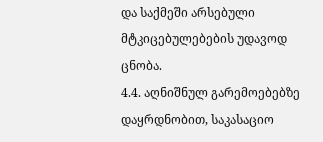და საქმეში არსებული მტკიცებულებების უდავოდ ცნობა.
4.4. აღნიშნულ გარემოებებზე დაყრდნობით, საკასაციო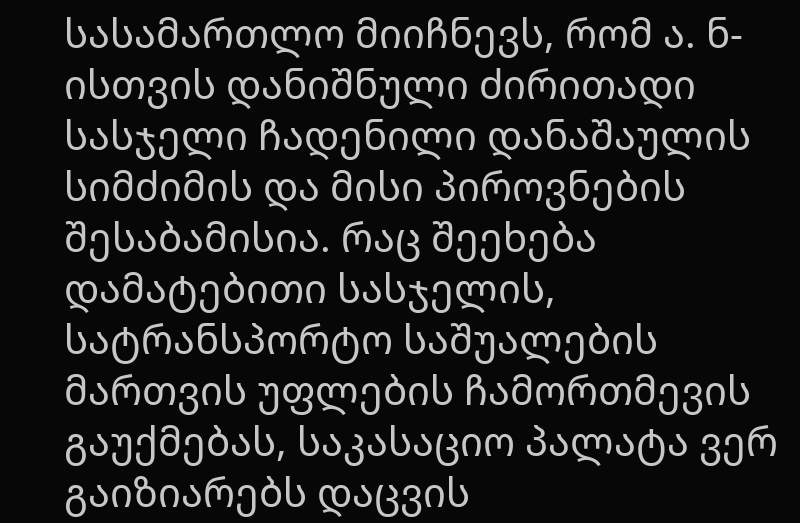სასამართლო მიიჩნევს, რომ ა. ნ-ისთვის დანიშნული ძირითადი სასჯელი ჩადენილი დანაშაულის სიმძიმის და მისი პიროვნების შესაბამისია. რაც შეეხება დამატებითი სასჯელის, სატრანსპორტო საშუალების მართვის უფლების ჩამორთმევის გაუქმებას, საკასაციო პალატა ვერ გაიზიარებს დაცვის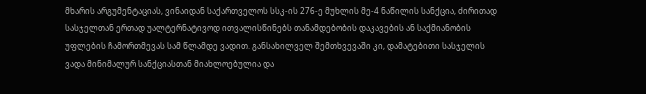მხარის არგუმენტაციას, ვინაიდან საქართველოს სსკ-ის 276-ე მუხლის მე-4 ნაწილის სანქცია, ძირითად სასჯელთან ერთად უალტერნატივოდ ითვალისწინებს თანამდებობის დაკავების ან საქმიანობის უფლების ჩამორთმევას სამ წლამდე ვადით. განსახილველ შემთხვევაში კი, დამატებითი სასჯელის ვადა მინიმალურ სანქციასთან მიახლოებულია და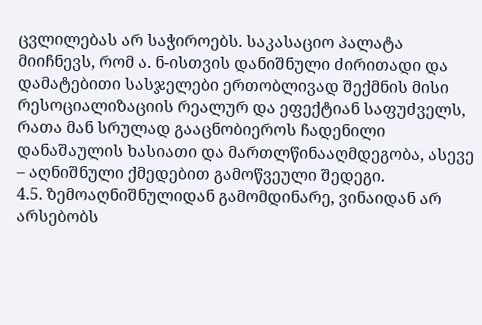ცვლილებას არ საჭიროებს. საკასაციო პალატა მიიჩნევს, რომ ა. ნ-ისთვის დანიშნული ძირითადი და დამატებითი სასჯელები ერთობლივად შექმნის მისი რესოციალიზაციის რეალურ და ეფექტიან საფუძველს, რათა მან სრულად გააცნობიეროს ჩადენილი დანაშაულის ხასიათი და მართლწინააღმდეგობა, ასევე – აღნიშნული ქმედებით გამოწვეული შედეგი.
4.5. ზემოაღნიშნულიდან გამომდინარე, ვინაიდან არ არსებობს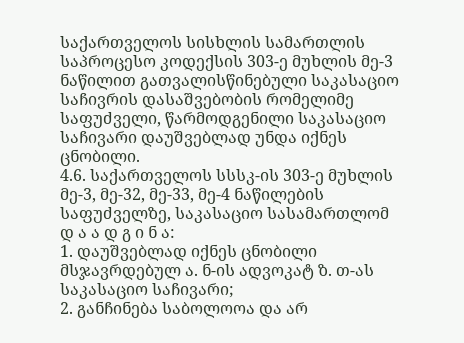საქართველოს სისხლის სამართლის საპროცესო კოდექსის 303-ე მუხლის მე-3 ნაწილით გათვალისწინებული საკასაციო საჩივრის დასაშვებობის რომელიმე საფუძველი, წარმოდგენილი საკასაციო საჩივარი დაუშვებლად უნდა იქნეს ცნობილი.
4.6. საქართველოს სსსკ-ის 303-ე მუხლის მე-3, მე-32, მე-33, მე-4 ნაწილების საფუძველზე, საკასაციო სასამართლომ
დ ა ა დ გ ი ნ ა:
1. დაუშვებლად იქნეს ცნობილი მსჯავრდებულ ა. ნ-ის ადვოკატ ზ. თ-ას საკასაციო საჩივარი;
2. განჩინება საბოლოოა და არ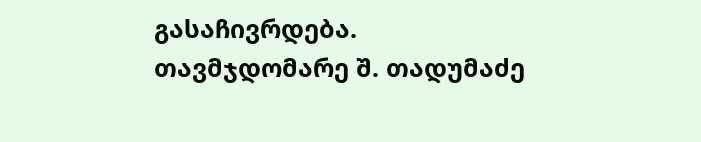გასაჩივრდება.
თავმჯდომარე შ. თადუმაძე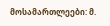მოსამართლეები: მ.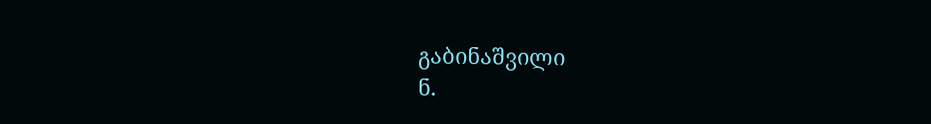გაბინაშვილი
ნ.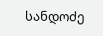სანდოძე